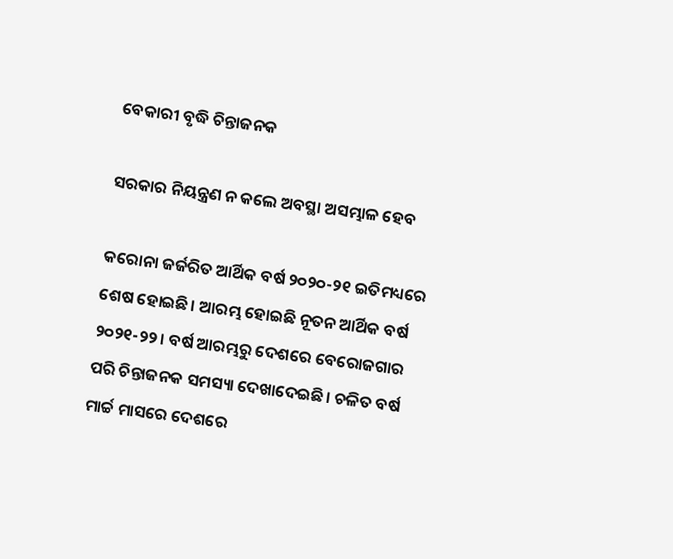ବେକାରୀ ବୃଦ୍ଧି ଚିନ୍ତାଜନକ

ସରକାର ନିୟନ୍ତ୍ରଣ ନ କଲେ ଅବସ୍ଥା ଅସମ୍ଭାଳ ହେବ

କରୋନା ଜର୍ଜରିତ ଆର୍ଥିକ ବର୍ଷ ୨୦୨୦-୨୧ ଇତିମଧ୍ୟରେ ଶେଷ ହୋଇଛି। ଆରମ୍ଭ ହୋଇଛି ନୂତନ ଆର୍ଥିକ ବର୍ଷ ୨୦୨୧-୨୨। ବର୍ଷ ଆରମ୍ଭରୁ ଦେଶରେ ବେରୋଜଗାର ପରି ଚିନ୍ତାଜନକ ସମସ୍ୟା ଦେଖାଦେଇଛି। ଚଳିତ ବର୍ଷ ମାର୍ଚ୍ଚ ମାସରେ ଦେଶରେ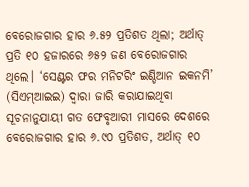ବେରୋଜଗାର ହାର ୬.୫୨ ପ୍ରତିଶତ ଥିଲା; ଅର୍ଥାତ୍‌ ପ୍ରତି ୧୦ ହଜାରରେ ୬୫୨ ଜଣ ବେରୋଜଗାର ଥିଲେ। ‘ସେଣ୍ଟର ଫର ମନିଟରିଂ ଇଣ୍ଡିଆନ ଇକନମି’ (ସିଏମ୍‌ଆଇଇ) ଦ୍ବାରା ଜାରି କରାଯାଇଥିବା ସୂଚନାନୁଯାୟୀ ଗତ ଫେବୃଆରୀ ମାସରେ ଦେଶରେ ବେରୋଜଗାର ହାର ୬.୯୦ ପ୍ରତିଶତ, ଅର୍ଥାତ୍‌ ୧୦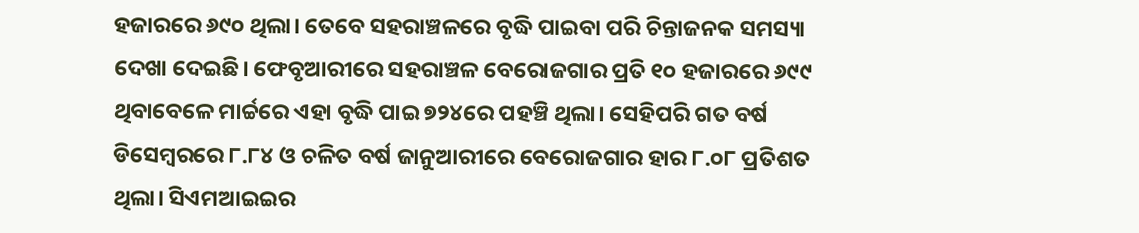ହଜାରରେ ୬୯୦ ଥିଲା। ତେବେ ସହରାଞ୍ଚଳରେ ବୃଦ୍ଧି ପାଇବା ପରି ଚିନ୍ତାଜନକ ସମସ୍ୟା ଦେଖା ଦେଇଛି। ଫେବୃଆରୀରେ ସହରାଞ୍ଚଳ ବେରୋଜଗାର ପ୍ରତି ୧୦ ହଜାରରେ ୬୯୯ ଥିବାବେଳେ ମାର୍ଚ୍ଚରେ ଏହା ବୃଦ୍ଧି ପାଇ ୭୨୪ରେ ପହଞ୍ଚି ଥିଲା। ସେହିପରି ଗତ ବର୍ଷ ଡିସେମ୍ବରରେ ୮.୮୪ ଓ ଚଳିତ ବର୍ଷ ଜାନୁଆରୀରେ ବେରୋଜଗାର ହାର ୮.୦୮ ପ୍ରତିଶତ ଥିଲା। ସିଏମଆଇଇର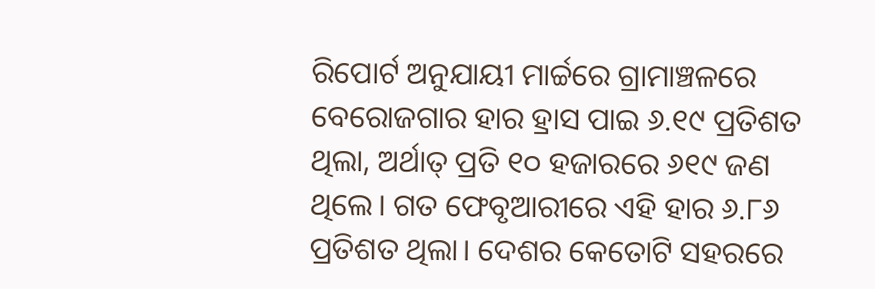ରିପୋର୍ଟ ଅନୁଯାୟୀ ମାର୍ଚ୍ଚରେ ଗ୍ରାମାଞ୍ଚଳରେ ବେରୋଜଗାର ହାର ହ୍ରାସ ପାଇ ୬.୧୯ ପ୍ରତିଶତ ଥିଲା, ଅର୍ଥାତ୍‌ ପ୍ରତି ୧୦ ହଜାରରେ ୬୧୯ ଜଣ ଥିଲେ। ଗତ ଫେବୃଆରୀରେ ଏହି ହାର ୬.୮୬ ପ୍ରତିଶତ ଥିଲା। ଦେଶର କେତୋଟି ସହରରେ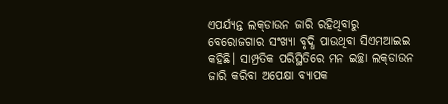ଏପର୍ଯ୍ୟନ୍ତ ଲକ୍‌ଡାଉନ ଜାରି ରହିଥିବାରୁ ବେରୋଜଗାର ସଂଖ୍ୟା ବୃଦ୍ଧି ପାଉଥିବା ସିଏମଆଇଇ କହିଛି। ସାମ୍ପ୍ରତିକ ପରିସ୍ଥିତିରେ ମନ ଇଚ୍ଛା ଲକ୍‌ଡାଉନ ଜାରି କରିବା ଅପେକ୍ଷା ବ୍ୟାପକ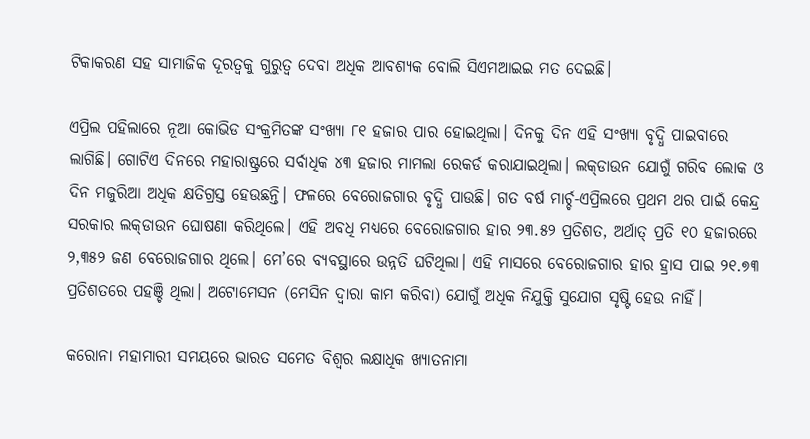ଟିକାକରଣ ସହ ସାମାଜିକ ଦୂରତ୍ବକୁ ଗୁରୁତ୍ବ ଦେବା ଅଧିକ ଆବଶ୍ୟକ ବୋଲି ସିଏମଆଇଇ ମତ ଦେଇଛି।

ଏପ୍ରିଲ ପହିଲାରେ ନୂଆ କୋଭିଡ ସଂକ୍ରମିତଙ୍କ ସଂଖ୍ୟା ୮୧ ହଜାର ପାର ହୋଇଥିଲା। ଦିନକୁ ଦିନ ଏହି ସଂଖ୍ୟା ବୃଦ୍ଧି ପାଇବାରେ ଲାଗିଛି। ଗୋଟିଏ ଦିନରେ ମହାରାଷ୍ଟ୍ରରେ ସର୍ବାଧିକ ୪୩ ହଜାର ମାମଲା ରେକର୍ଡ କରାଯାଇଥିଲା। ଲକ୍‌ଡାଉନ ଯୋଗୁଁ ଗରିବ ଲୋକ ଓ ଦିନ ମଜୁରିଆ ଅଧିକ କ୍ଷତିଗ୍ରସ୍ତ ହେଉଛନ୍ତି। ଫଳରେ ବେରୋଜଗାର ବୃଦ୍ଧି ପାଉଛି। ଗତ ବର୍ଷ ମାର୍ଚ୍ଚ-ଏପ୍ରିଲରେ ପ୍ରଥମ ଥର ପାଇଁ କେନ୍ଦ୍ର ସରକାର ଲକ୍‌ଡାଉନ ଘୋଷଣା କରିଥିଲେ। ଏହି ଅବଧି ମଧ୍ୟରେ ବେରୋଜଗାର ହାର ୨୩.୫୨ ପ୍ରତିଶତ, ଅର୍ଥାତ୍‌ ପ୍ରତି ୧୦ ହଜାରରେ ୨,୩୫୨ ଜଣ ବେରୋଜଗାର ଥିଲେ। ମେ’ରେ ବ୍ୟବସ୍ଥାରେ ଉନ୍ନତି ଘଟିଥିଲା। ଏହି ମାସରେ ବେରୋଜଗାର ହାର ହ୍ରାସ ପାଇ ୨୧.୭୩ ପ୍ରତିଶତରେ ପହଞ୍ଚି ଥିଲା। ଅଟୋମେସନ (ମେସିନ ଦ୍ବାରା କାମ କରିବା) ଯୋଗୁଁ ଅଧିକ ନିଯୁକ୍ତି ସୁଯୋଗ ସୃଷ୍ଟି ହେଉ ନାହିଁ।

କରୋନା ମହାମାରୀ ସମୟରେ ଭାରତ ସମେତ ବିଶ୍ବର ଲକ୍ଷାଧିକ ଖ୍ୟାତନାମା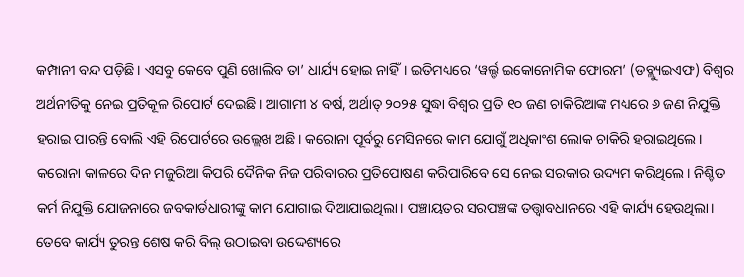କମ୍ପାନୀ ବନ୍ଦ ପଡ଼ିଛି। ଏସବୁ କେବେ ପୁଣି ଖୋଲିବ ତା’ ଧାର୍ଯ୍ୟ ହୋଇ ନାହିଁ। ଇତିମଧ୍ୟରେ ‘ୱର୍ଲ୍ଡ ଇକୋନୋମିକ ଫୋରମ’ (ଡବ୍ଲ୍ୟୁଇଏଫ) ବିଶ୍ବର ଅର୍ଥନୀତିକୁ ନେଇ ପ୍ରତିକୂଳ ରିପୋର୍ଟ ଦେଇଛି। ଆଗାମୀ ୪ ବର୍ଷ, ଅର୍ଥାତ୍‌ ୨୦୨୫ ସୁଦ୍ଧା ବିଶ୍ବର ପ୍ରତି ୧୦ ଜଣ ଚାକିରିଆଙ୍କ ମଧ୍ୟରେ ୬ ଜଣ ନିଯୁକ୍ତି ହରାଇ ପାରନ୍ତି ବୋଲି ଏହି ରିପୋର୍ଟରେ ଉଲ୍ଲେଖ ଅଛି। କରୋନା ପୂର୍ବରୁ ମେସିନରେ କାମ ଯୋଗୁଁ ଅଧିକାଂଶ ଲୋକ ଚାକିରି ହରାଇଥିଲେ। କରୋନା କାଳରେ ଦିନ ମଜୁରିଆ କିପରି ଦୈନିକ ନିଜ ପରିବାରର ପ୍ରତିପୋଷଣ କରିପାରିବେ ସେ ନେଇ ସରକାର ଉଦ୍ୟମ କରିଥିଲେ। ନିଶ୍ଚିତ କର୍ମ ନିଯୁକ୍ତି ଯୋଜନାରେ ଜବକାର୍ଡଧାରୀଙ୍କୁ କାମ ଯୋଗାଇ ଦିଆଯାଇଥିଲା। ପଞ୍ଚାୟତର ସରପଞ୍ଚଙ୍କ ତତ୍ତ୍ବାବଧାନରେ ଏହି କାର୍ଯ୍ୟ ହେଉଥିଲା। ତେବେ କାର୍ଯ୍ୟ ତୁରନ୍ତ ଶେଷ କରି ବିଲ୍‌ ଉଠାଇବା ଉଦ୍ଦେଶ୍ୟରେ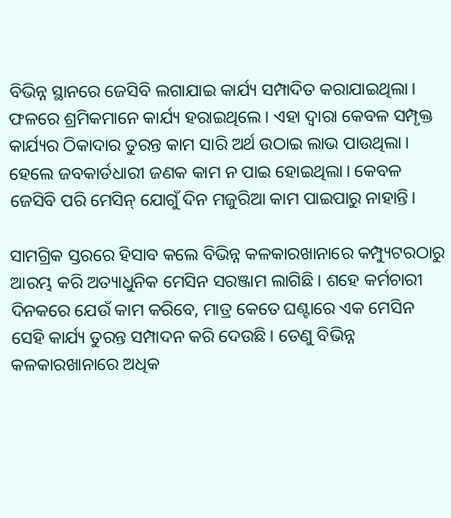ବିଭିନ୍ନ ସ୍ଥାନରେ ଜେସିବି ଲଗାଯାଇ କାର୍ଯ୍ୟ ସମ୍ପାଦିତ କରାଯାଇଥିଲା। ଫଳରେ ଶ୍ରମିକମାନେ କାର୍ଯ୍ୟ ହରାଇଥିଲେ। ଏହା ଦ୍ବାରା କେବଳ ସମ୍ପୃକ୍ତ କାର୍ଯ୍ୟର ଠିକାଦାର ତୁରନ୍ତ କାମ ସାରି ଅର୍ଥ ଉଠାଇ ଲାଭ ପାଉଥିଲା। ହେଲେ ଜବକାର୍ଡଧାରୀ ଜଣକ କାମ ନ ପାଇ ହୋଇଥିଲା। କେବଳ ଜେସିବି ପରି ମେସିନ୍‌ ଯୋଗୁଁ ଦିନ ମଜୁରିଆ କାମ ପାଇପାରୁ ନାହାନ୍ତି।

ସାମଗ୍ରିକ ସ୍ତରରେ ହିସାବ କଲେ ବିଭିନ୍ନ କଳକାରଖାନାରେ କମ୍ପ୍ୟୁଟରଠାରୁ ଆରମ୍ଭ କରି ଅତ୍ୟାଧୁନିକ ମେସିନ ସରଞ୍ଜାମ ଲାଗିଛି। ଶହେ କର୍ମଚାରୀ ଦିନକରେ ଯେଉଁ କାମ କରିବେ, ମାତ୍ର କେତେ ଘଣ୍ଟାରେ ଏକ ମେସିନ ସେହି କାର୍ଯ୍ୟ ତୁରନ୍ତ ସମ୍ପାଦନ କରି ଦେଉଛି। ତେଣୁ ବିଭିନ୍ନ କଳକାରଖାନାରେ ଅଧିକ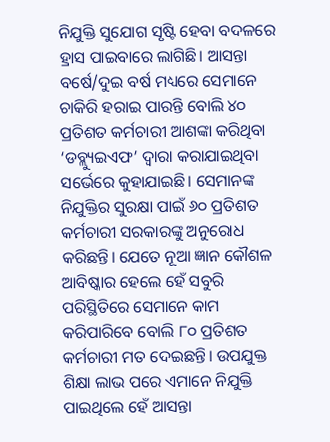ନିଯୁକ୍ତି ସୁଯୋଗ ସୃଷ୍ଟି ହେବା ବଦଳରେ ହ୍ରାସ ପାଇବାରେ ଲାଗିଛି। ଆସନ୍ତା ବର୍ଷେ/ଦୁଇ ବର୍ଷ ମଧ୍ୟରେ ସେମାନେ ଚାକିରି ହରାଇ ପାରନ୍ତି ବୋଲି ୪୦ ପ୍ରତିଶତ କର୍ମଚାରୀ ଆଶଙ୍କା କରିଥିବା ‘ଡବ୍ଲ୍ୟୁଇଏଫ’ ଦ୍ବାରା କରାଯାଇଥିବା ସର୍ଭେରେ କୁହାଯାଇଛି। ସେମାନଙ୍କ ନିଯୁକ୍ତିର ସୁରକ୍ଷା ପାଇଁ ୬୦ ପ୍ରତିଶତ କର୍ମଚାରୀ ସରକାରଙ୍କୁ ଅନୁରୋଧ କରିଛନ୍ତି। ଯେତେ ନୂଆ ଜ୍ଞାନ କୌଶଳ ଆବିଷ୍କାର ହେଲେ ହେଁ ସବୁରି ପରିସ୍ଥିତିରେ ସେମାନେ କାମ କରିପାରିବେ ବୋଲି ୮୦ ପ୍ରତିଶତ କର୍ମଚାରୀ ମତ ଦେଇଛନ୍ତି। ଉପଯୁକ୍ତ ଶିକ୍ଷା ଲାଭ ପରେ ଏମାନେ ନିଯୁକ୍ତି ପାଇଥିଲେ ହେଁ ଆସନ୍ତା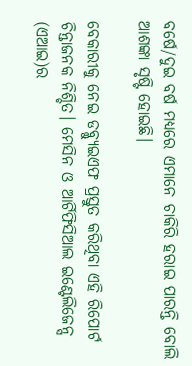ବର୍ଷେ/ଦୁଇ ବର୍ଷ ମଧ୍ୟରେ ଏମାନେ ଚାକିରି ହରାଇ ପାରନ୍ତି ବୋଲି ଆଶଙ୍କା ସୃଷ୍ଟି ହୋଇଛି।

ବେ‌କାରୀକୁ ନେଇ ଡବ୍ଲ୍ୟୁଇଏଫ ପ୍ରସ୍ତୁତ କରିଥିବା ଏହି ରିପୋର୍ଟ ଚିନ୍ତାଜନକ ନିଶ୍ଚିତ। ମେସିନ ଓ ଆର୍ଟିଫିସିଆଲ ଇଣ୍ଟେଲିଜେନ୍ସ (ଏଆଇ)ର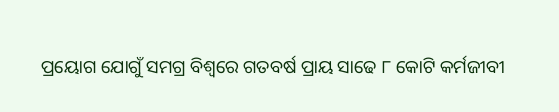ପ୍ରୟୋଗ ଯୋଗୁଁ ସମଗ୍ର ବିଶ୍ବରେ ଗତବର୍ଷ ପ୍ରାୟ ସାଢେ ୮ କୋଟି କର୍ମଜୀବୀ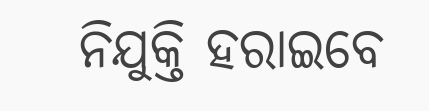ନିଯୁକ୍ତି ହରାଇବେ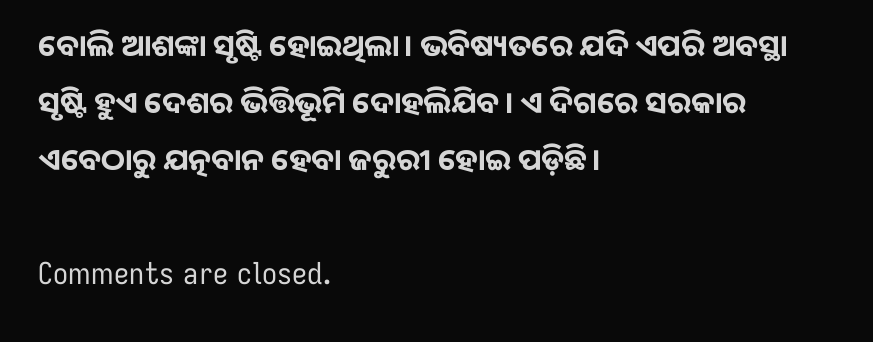ବୋଲି ଆଶଙ୍କା ସୃଷ୍ଟି ହୋଇଥିଲା। ଭବିଷ୍ୟତରେ ଯଦି ଏପରି ଅବସ୍ଥା ସୃଷ୍ଟି ହୁଏ ଦେଶର ଭିତ୍ତିଭୂମି ଦୋହଲିଯିବ। ଏ ଦିଗରେ ସରକାର ଏବେଠାରୁ ଯତ୍ନବାନ ହେବା ଜରୁରୀ ହୋଇ ପଡ଼ିଛି।

Comments are closed.